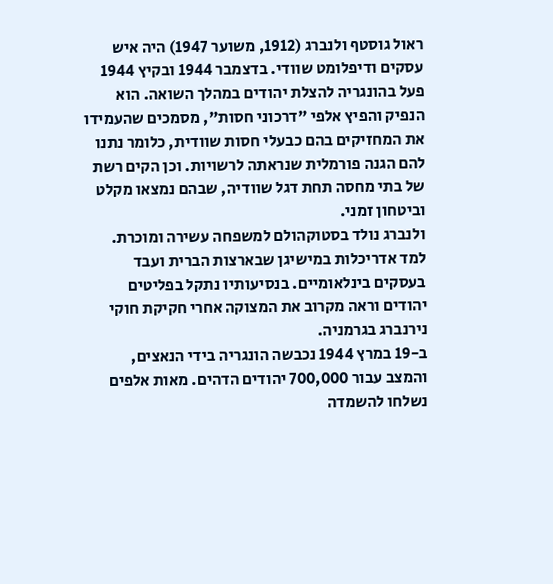ראול גוסטף ולנברג (1912, משוער 1947) היה איש עסקים ודיפלומט שוודי. בדצמבר 1944 ובקיץ 1944 פעל בהונגריה להצלת יהודים במהלך השואה. הוא הנפיק והפיץ אלפי "דרכוני חסות", מסמכים שהעמידו את המחזיקים בהם כבעלי חסות שוודית, כלומר נתנו להם הגנה פורמלית שנראתה לרשויות. וכן הקים רשת של בתי מחסה תחת דגל שוודיה, שבהם נמצאו מקלט וביטחון זמני.
ולנברג נולד בסטוקהולם למשפחה עשירה ומוכרת. למד אדריכלות במישיגן שבארצות הברית ועבד בעסקים בינלאומיים. בנסיעותיו נתקל בפליטים יהודים וראה מקרוב את המצוקה אחרי חקיקת חוקי נירנברג בגרמניה.
ב-19 במרץ 1944 נכבשה הונגריה בידי הנאצים, והמצב עבור 700,000 יהודים הדהים. מאות אלפים נשלחו להשמדה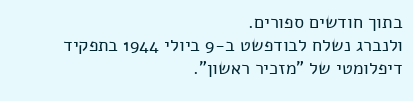בתוך חודשים ספורים.
ולנברג נשלח לבודפשט ב-9 ביולי 1944 בתפקיד דיפלומטי של "מזכיר ראשון".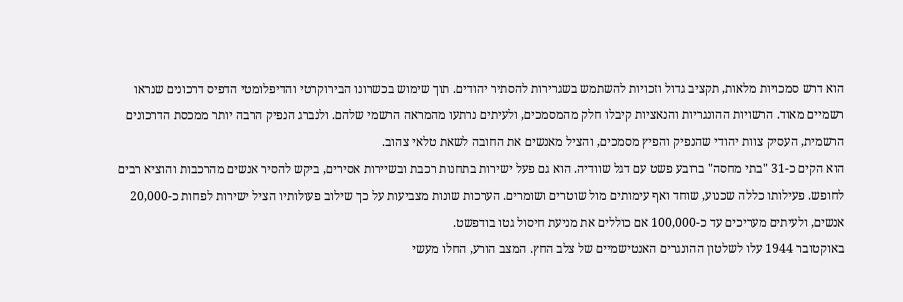הוא דרש סמכויות מלאות, תקציב גדול וזכויות להשתמש בשגרירות להסתיר יהודים. תוך שימוש בכשרונו הבירוקרטי והדיפלומטי הדפיס דרכונים שנראו רשמיים מאוד. הרשויות ההונגריות והנאציות קיבלו חלק מהמסמכים, ולעיתים נרתעו מהמראה הרשמי שלהם. ולנברג הנפיק הרבה יותר ממכסת הדרכונים הרשמית, העסיק צוות יהודי שהנפיק והפיץ מסמכים, והציל מאנשים את החובה לשאת טלאי צהוב.
הוא הקים כ-31 "בתי מחסה" ברובע פשט עם דגל שוודיה. הוא גם פעל ישירות בתחנות רכבת ובשיירות אסירים, ביקש להסיר אנשים מהרכבות והוציא רבים לחופש. פעילותו כללה שכנוע, שוחד ואף עימותים מול שוטרים ושומרים. הערכות שונות מצביעות על כך שילוב פעולותיו הציל ישירות לפחות כ-20,000 אנשים, ולעיתים מעריכים עד כ-100,000 אם כוללים את מניעת חיסול גטו בודפשט.
באוקטובר 1944 עלו לשלטון ההונגרים האנטישמיים של צלב החץ. המצב הורע, החלו מעשי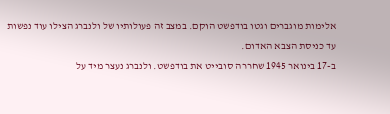אלימות מוגברים וגטו בודפשט הוקם. במצב זה פעולותיו של ולנברג הצילו עוד נפשות עד כניסת הצבא האדום.
ב-17 בינואר 1945 שחררה סובייט את בודפשט. ולנברג נעצר מיד על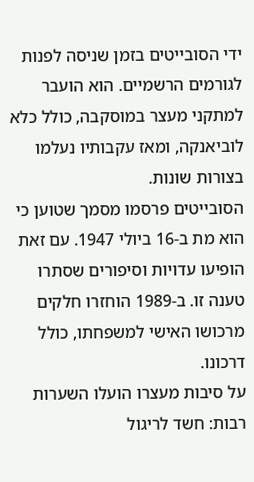ידי הסובייטים בזמן שניסה לפנות לגורמים הרשמיים. הוא הועבר למתקני מעצר במוסקבה, כולל כלא לוביאנקה, ומאז עקבותיו נעלמו בצורות שונות.
הסובייטים פרסמו מסמך שטוען כי הוא מת ב-16 ביולי 1947. עם זאת הופיעו עדויות וסיפורים שסתרו טענה זו. ב-1989 הוחזרו חלקים מרכושו האישי למשפחתו, כולל דרכונו.
על סיבות מעצרו הועלו השערות רבות: חשד לריגול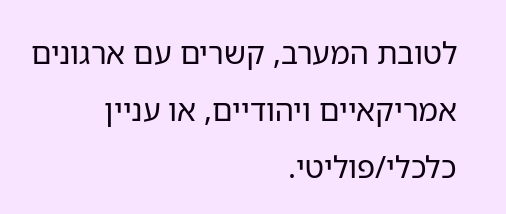לטובת המערב, קשרים עם ארגונים אמריקאיים ויהודיים, או עניין כלכלי/פוליטי.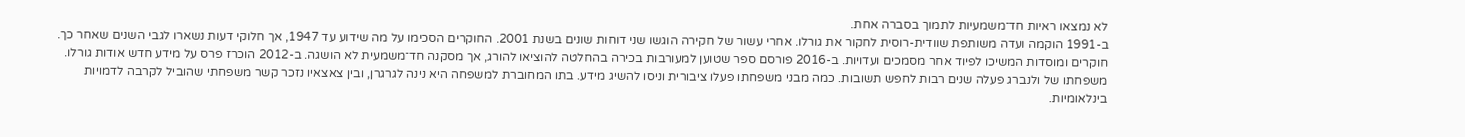לא נמצאו ראיות חד־משמעיות לתמוך בסברה אחת.
ב-1991 הוקמה ועדה משותפת שוודית-רוסית לחקור את גורלו. אחרי עשור של חקירה הוגשו שני דוחות שונים בשנת 2001. החוקרים הסכימו על מה שידוע עד 1947, אך חלוקי דעות נשארו לגבי השנים שאחר כך.
חוקרים ומוסדות המשיכו לפיוד אחר מסמכים ועדויות. ב-2016 פורסם ספר שטוען למעורבות בכירה בהחלטה להוציאו להורג, אך מסקנה חד־משמעית לא הושגה. ב-2012 הוכרז פרס על מידע חדש אודות גורלו.
משפחתו של ולנברג פעלה שנים רבות לחפש תשובות. כמה מבני משפחתו פעלו ציבורית וניסו להשיג מידע. בתו המחוברת למשפחה היא נינה לגרגרן, ובין צאצאיו נזכר קשר משפחתי שהוביל לקרבה לדמויות בינלאומיות.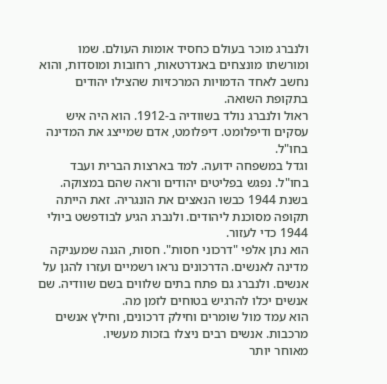ולנברג מוכר בעולם כחסיד אומות העולם. שמו ומורשתו מונצחים באנדרטאות, רחובות ומוסדות, והוא נחשב לאחד הדמויות המרכזיות שהצילו יהודים בתקופת השואה.
ראול ולנברג נולד בשוודיה ב-1912. הוא היה איש עסקים ודיפלומט. דיפלומט, אדם שמייצג את המדינה בחו"ל.
וגדל במשפחה ידועה. למד בארצות הברית ועבד בחו"ל. נפגש בפליטים יהודים וראה שהם במצוקה.
בשנת 1944 כבשו הנאצים את הונגריה. זאת הייתה תקופה מסוכנת ליהודים. ולנברג הגיע לבודפשט ביולי 1944 כדי לעזור.
הוא נתן אלפי "דרכוני חסות". חסות, הגנה שמעניקה מדינה לאנשים. הדרכונים נראו רשמיים ועזרו להגן על אנשים. ולנברג גם פתח בתים שלווים בשם שוודיה. שם אנשים יכלו להרגיש בטוחים לזמן מה.
הוא עמד מול שומרים וחילק דרכונים, וחילץ אנשים מרכבות. אנשים רבים ניצלו בזכות מעשיו.
מאוחר יותר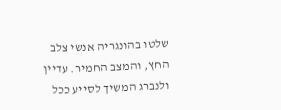שלטו בהונגריה אנשי צלב החץ, והמצב החמיר. עדיין ולנברג המשיך לסייע ככל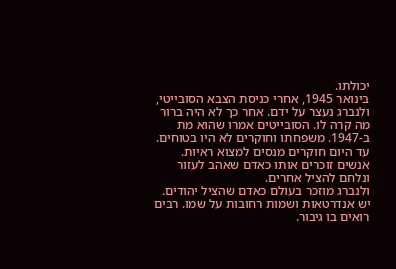יכולתו.
בינואר 1945, אחרי כניסת הצבא הסובייטי, ולנברג נעצר על ידם. אחר כך לא היה ברור מה קרה לו. הסובייטים אמרו שהוא מת ב-1947. משפחתו וחוקרים לא היו בטוחים.
עד היום חוקרים מנסים למצוא ראיות. אנשים זוכרים אותו כאדם שאהב לעזור ונלחם להציל אחרים.
ולנברג מוזכר בעולם כאדם שהציל יהודים. יש אנדרטאות ושמות רחובות על שמו. רבים רואים בו גיבור.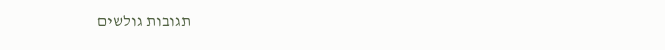תגובות גולשים